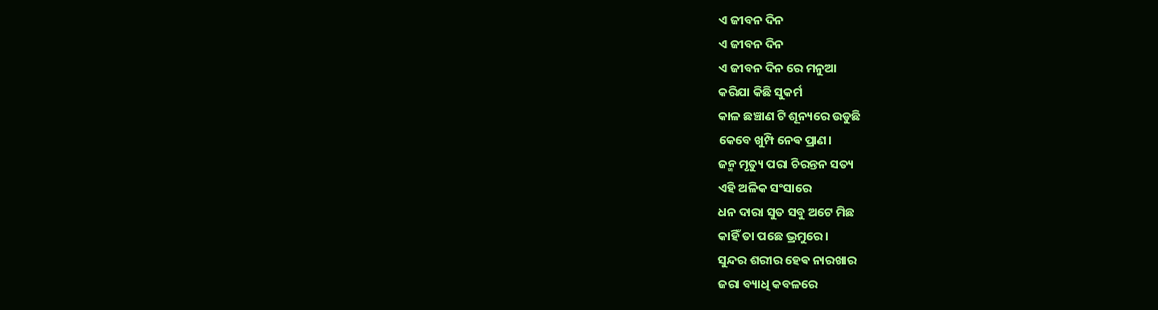ଏ ଜୀବନ ଦିନ
ଏ ଜୀବନ ଦିନ
ଏ ଜୀବନ ଦିନ ରେ ମନୁଆ
କରିଯା କିଛି ସୁକର୍ମ
କାଳ ଛଞ୍ଚାଣ ଟି ଶୂନ୍ୟରେ ଉଡୁଛି
କେବେ ଖୁମ୍ପି ନେଵ ପ୍ରାଣ।
ଜନ୍ମ ମୃତ୍ୟୁ ପରା ଚିରନ୍ତନ ସତ୍ୟ
ଏହି ଅଳିକ ସଂସାରେ
ଧନ ଦାରା ସୁତ ସବୁ ଅଟେ ମିଛ
କାହିଁ ତା ପଛେ ଭ୍ରମୁରେ।
ସୁନ୍ଦର ଶରୀର ହେଵ ନାରଖାର
ଜରା ବ୍ୟାଧି କବଳରେ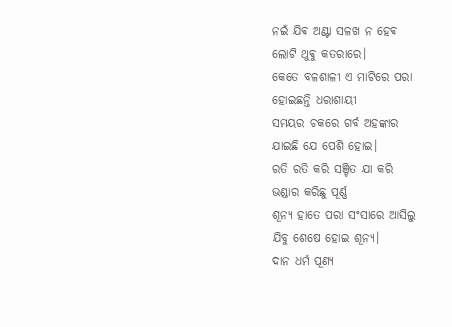ନଇଁ ଯିଵ ଅଣ୍ଟା ସଳଖ ନ ହେଵ
ଲୋଟି ଥୁଵୁ କତରାରେ।
କେତେ ବଳଶାଳୀ ଏ ମାଟିରେ ପରା
ହୋଇଛନ୍ତି ଧରାଶାୟୀ
ସମୟର ଚକରେ ଗର୍ବ ଅହଙ୍କାର
ଯାଇଛି ଯେ ପେଶି ହୋଇ।
ରତି ରତି କରି ସଞ୍ଚିତ ଯା କରି
ଭଣ୍ଡାର କରିଛୁ ପୂର୍ଣ୍ଣ
ଶୂନ୍ୟ ହାତେ ପରା ସଂସାରେ ଆସିଲୁ
ଯିବୁ ଶେଷେ ହୋଇ ଶୂନ୍ୟ।
ଦାନ ଧର୍ମ ପୂଣ୍ୟ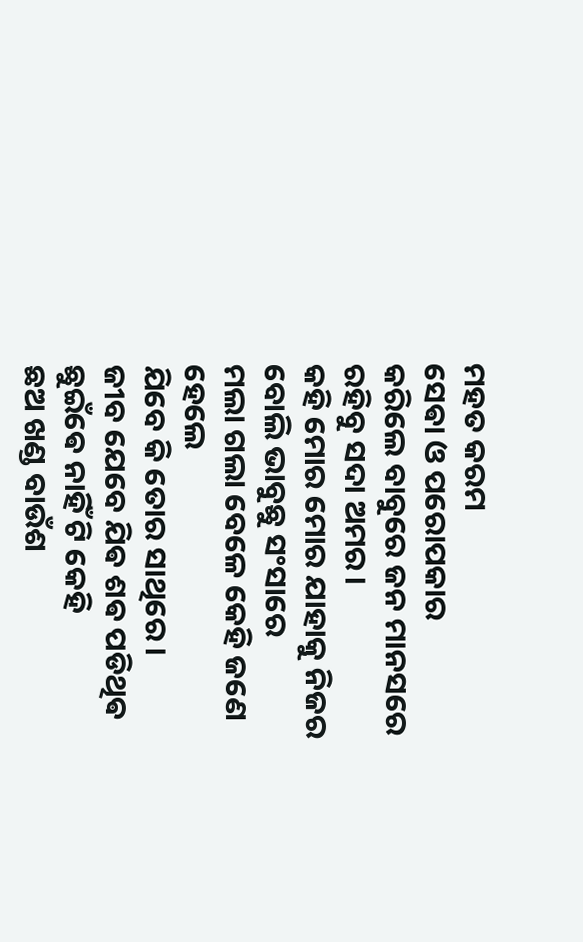ମହତ କରମ
ସେଵା ଓ ପରୋପକାର
କରିଲେ ବାବୁରେ ଜନ ମାନସରେ
ରହିବୁ ସଦା ଅମର।
କହି ମୋର ମୋର ଯାହାକୁ ନିଜର
ବୋଲି ଭାବୁଛୁ ସଂସାରେ
ମଲା ଗଲା ବେଳେ କେହି ଜଣେ ହେଲେ
ଯିବେ କି ତୋର ସାଥିରେ।
ଜୀବ ଯେବେ ଯିଵ ଶଵ ପଡିଥିଵ
ଛୁଇଁଵେ ନାହିଁ ଟି କେହି
ଛଅ ଖଣ୍ଡ ବାଉଁଶ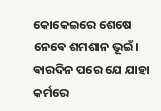କୋକେଇରେ ଶେଷେ
ନେଵେ ଶମଶାନ ଭୂଇଁ।
ଵାରଦିନ ପରେ ଯେ ଯାହା କର୍ମରେ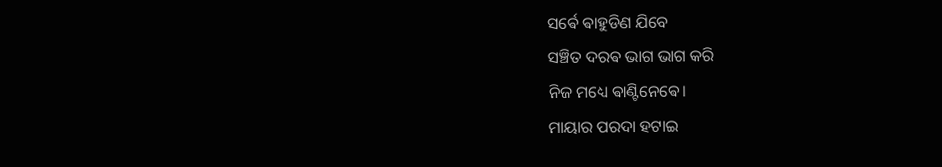ସର୍ଵେ ଵାହୁଡିଣ ଯିବେ
ସଞ୍ଚିତ ଦରଵ ଭାଗ ଭାଗ କରି
ନିଜ ମଧ୍ୟେ ଵାଣ୍ଟିନେଵେ।
ମାୟାର ପରଦା ହଟାଇ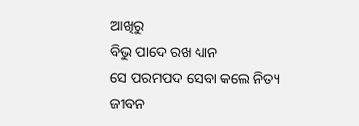ଆଖିରୁ
ବିଭୁ ପାଦେ ରଖ ଧ୍ୟାନ
ସେ ପରମପଦ ସେବା କଲେ ନିତ୍ୟ
ଜୀବନ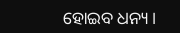ହୋଇବ ଧନ୍ୟ।